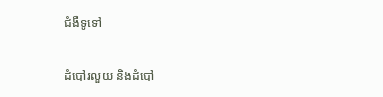ជំងឺទូទៅ

ដំបៅរលួយ និងដំបៅ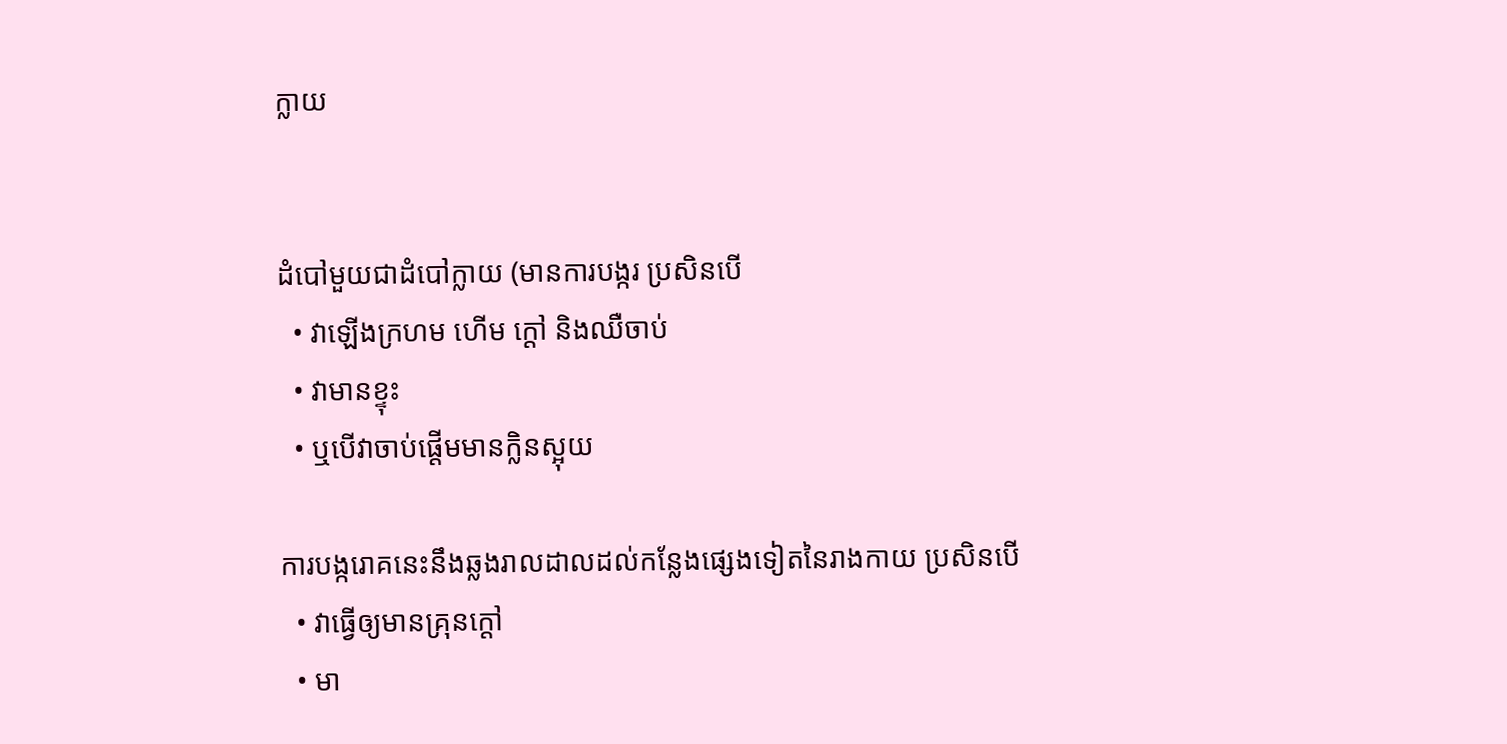ក្លាយ


ដំបៅមួយជាដំបៅក្លាយ (មានការបង្ករ ប្រសិនបើ
  • វាឡើងក្រហម ហើម ក្តៅ និងឈឺចាប់
  • វាមានខ្ទុះ
  • ឬបើវាចាប់ផ្តើមមានក្លិនស្អុយ

ការបង្ករោគនេះនឹងឆ្លងរាលដាលដល់កន្លែងផ្សេងទៀតនៃរាងកាយ ប្រសិនបើ
  • វាធ្វើឲ្យមានគ្រុនក្តៅ
  • មា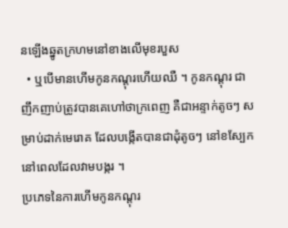នឡើងឆ្នូតក្រហមនៅខាងលើមុខរបួស
  • ឬបើមានហើមកូនកណ្តុរហើយឈឺ ។ កូនកណ្តុរ ជាញឹកញាប់ត្រូវបានគេហៅថាក្រពេញ គឺជាអន្ទាក់តូចៗ សម្រាប់ដាក់មេរោគ ដែលបង្កើតបានជាដុំតូចៗ នៅខស្បែក នៅពេលដែលវាមបង្ករ ។
ប្រភេទនៃការហើមកូនកណ្តុរ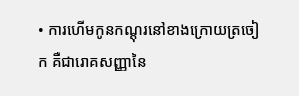• ការហើមកូនកណ្តុរនៅខាងក្រោយត្រចៀក គឺជារោគសញ្ញានៃ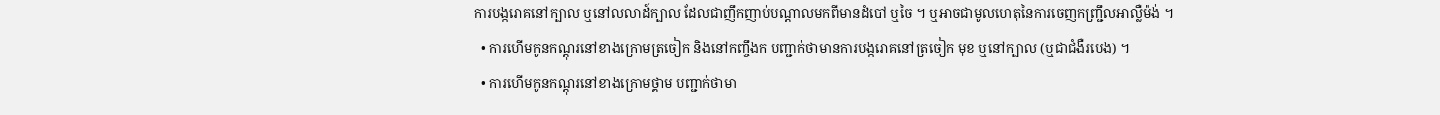ការបង្ករោគនៅក្បាល ឬនៅលលាដ៍ក្បាល ដែលជាញឹកញាប់បណ្តាលមកពីមានដំបៅ ឬចៃ ។ ឬអាចជាមូលហេតុនៃការចេញកញ្ជ្រឹលអាល្លឺម៉ង់ ។
  • ការហើមកូនកណ្តុរនៅខាងក្រោមត្រចៀក និងនៅកញ្ចឹងក បញ្ជាក់ថាមានការបង្ករោគនៅត្រចៀក មុខ ឬនៅក្បាល (ឬជាជំងឺរបេង) ។
  • ការហើមកូនកណ្តុរនៅខាងក្រោមថ្គាម បញ្ជាក់ថាមា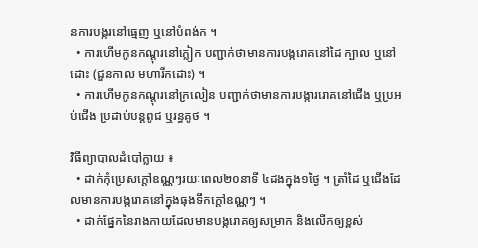នការបង្ករនៅធ្មេញ ឬនៅបំពង់ក ។
  • ការហើមកូនកណ្តុរនៅក្លៀក បញ្ជាក់ថាមានការបង្ករោគនៅដៃ ក្បាល ឬនៅដោះ (ជួនកាល មហារីកដោះ) ។
  • ការហើមកូនកណ្តុរនៅក្រលៀន បញ្ជាក់ថាមានការបង្ការរោគនៅជើង ឬប្រអប់ជើង ប្រដាប់បន្តពូជ ឬរន្ធគូថ ។

វិធីព្យាបាលដំបៅក្លាយ ៖
  • ដាក់កុំប្រេសក្តៅឧណ្ណៗរយៈពេល២០នាទី ៤ដងក្នុង១ថ្ងៃ ។ ត្រាំដៃ ឬជើងដែលមានការបង្ករោគនៅក្នុងធុងទឹកក្តៅឧណ្ណៗ ។
  • ដាក់ផ្នែកនៃរាងកាយដែលមានបង្ករោគឲ្យសម្រាក និងលើកឲ្យខ្ពស់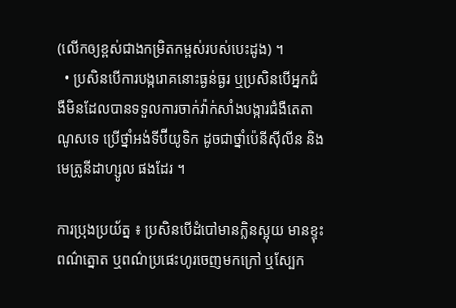(លើកឲ្យខ្ពស់ជាងកម្រិតកម្ពស់របស់បេះដូង) ។
  • ប្រសិនបើការបង្ករោគនោះធ្ងន់ធ្ងរ ឬប្រសិនបើអ្នកជំងឺមិនដែលបានទទួលការចាក់វ៉ាក់សាំងបង្ការជំងឺតេតាណូសទេ ប្រើថ្នាំអង់ទីប៊ីយូទិក ដូចជាថ្នាំប៉េនីស៊ីលីន និងមេត្រូនីដាហ្សូល ផងដែរ ។

ការប្រុងប្រយ័ត្ន ៖ ប្រសិនបើដំបៅមានក្លិនស្អុយ មានខ្ទុះពណ៌ត្នោត ឬពណ៌ប្រផេះហូរចេញមកក្រៅ ឬស្បែក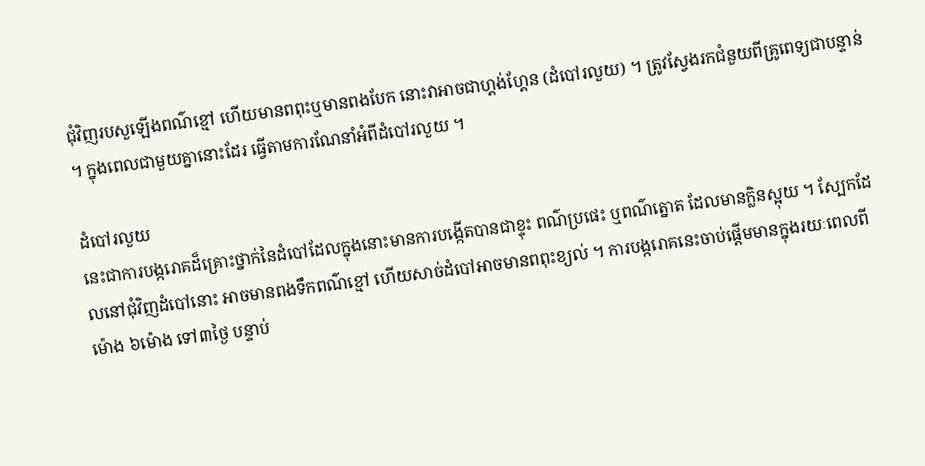ជុំវិញរបសួឡើងពណ៌ខ្មៅ ហើយមានពពុះឬមានពងបែក នោះវាអាចជាហ្គង់ហ្គែន (ដំបៅរលួយ) ។ ត្រូវស្វែងរកជំនួយពីគ្រូពេទ្យជាបន្ទាន់ ។ ក្នុងពេលជាមួយគ្នានោះដែរ ធ្វើតាមការណែនាំអំពីដំបៅរលួយ ។

ដំបៅរលួយ
នេះជាការបង្ករោគដ៏គ្រោះថ្នាក់នៃដំបៅដែលក្នុងនោះមានការបង្កើតបានជាខ្ទុះ ពណ៌ប្រផេះ ឬពណ៌ត្នោត ដែលមានក្លិនស្អុយ ។ ស្បែកដែលនៅជុំវិញដំបៅនោះ អាចមានពងទឹកពណ៌ខ្មៅ ហើយសាច់ដំបៅអាចមានពពុះខ្យល់ ។ ការបង្ករោគនេះចាប់ផ្តើមមានក្នុងរយៈពេលពីម៉ោង ៦ម៉ោង ទៅ៣ថ្ងៃ បន្ទាប់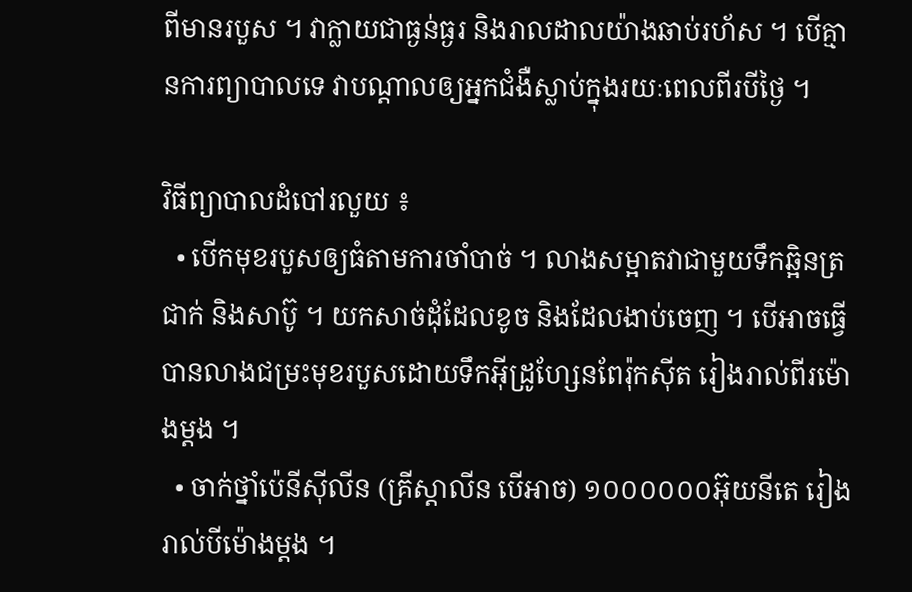ពីមានរបួស ។ វាក្លាយជាធ្ងន់ធ្ងរ និងរាលដាលយ៉ាងឆាប់រហ័ស ។ បើគ្មានការព្យាបាលទេ វាបណ្តាលឲ្យអ្នកជំងឺស្លាប់ក្នុងរយៈពេលពីរបីថ្ងៃ ។

វិធីព្យាបាលដំបៅរលួយ ៖
  • បើកមុខរបួសឲ្យធំតាមការចាំបាច់ ។ លាងសម្អាតវាជាមួយទឹកឆ្អិនត្រជាក់ និងសាប៊ូ ។ យកសាច់ដុំដែលខូច និងដែលងាប់ចេញ ។ បើអាចធ្វើបានលាងជម្រះមុខរបួសដោយទឹកអ៊ីដ្រូហ្សែនពែរ៉ុកស៊ីត រៀងរាល់ពីរម៉ោងម្តង ។
  • ចាក់ថ្នាំប៉េនីស៊ីលីន (គ្រីស្តាលីន បើអាច) ១០០០០០០អ៊ុយនីតេ រៀងរាល់បីម៉ោងម្តង ។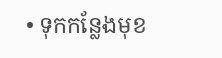• ទុកកន្លែងមុខ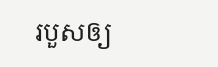របួសឲ្យ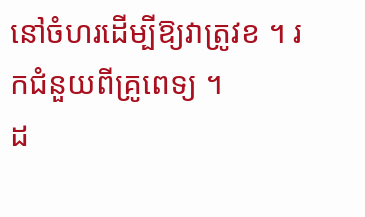នៅចំហរដើម្បីឱ្យវាត្រូវខ ។ រកជំនួយពីគ្រូពេទ្យ ។
ដ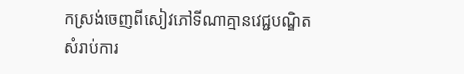កស្រង់ចេញពីសៀវភៅទីណាគ្មានវេជ្ជបណ្ឌិតសំរាប់ការ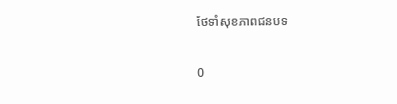ថែទាំសុខភាពជនបទ

0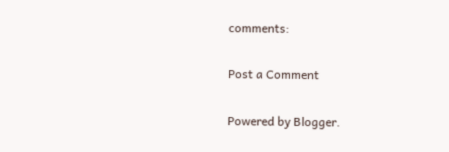comments:

Post a Comment

Powered by Blogger.